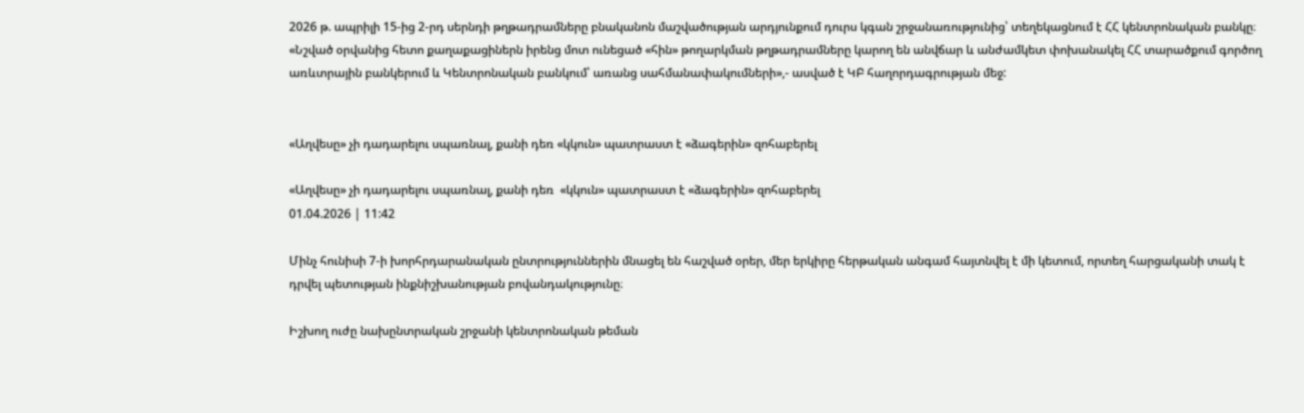2026 թ. ապրիլի 15-ից 2-րդ սերնդի թղթադրամները բնականոն մաշվածության արդյունքում դուրս կգան շրջանառությունից՝ տեղեկացնում է ՀՀ կենտրոնական բանկը։ «Նշված օրվանից հետո քաղաքացիներն իրենց մոտ ունեցած «հին» թողարկման թղթադրամները կարող են անվճար և անժամկետ փոխանակել ՀՀ տարածքում գործող առևտրային բանկերում և Կենտրոնական բանկում՝ առանց սահմանափակումների»,- ասված է ԿԲ հաղորդագրության մեջ:


«Աղվեսը» չի դադարելու սպառնալ, քանի դեռ «կկուն» պատրաստ է «ձագերին» զոհաբերել

«Աղվեսը» չի դադարելու սպառնալ, քանի դեռ  «կկուն» պատրաստ է «ձագերին» զոհաբերել
01.04.2026 | 11:42

Մինչ հունիսի 7-ի խորհրդարանական ընտրություններին մնացել են հաշված օրեր, մեր երկիրը հերթական անգամ հայտնվել է մի կետում, որտեղ հարցականի տակ է դրվել պետության ինքնիշխանության բովանդակությունը։

Իշխող ուժը նախընտրական շրջանի կենտրոնական թեման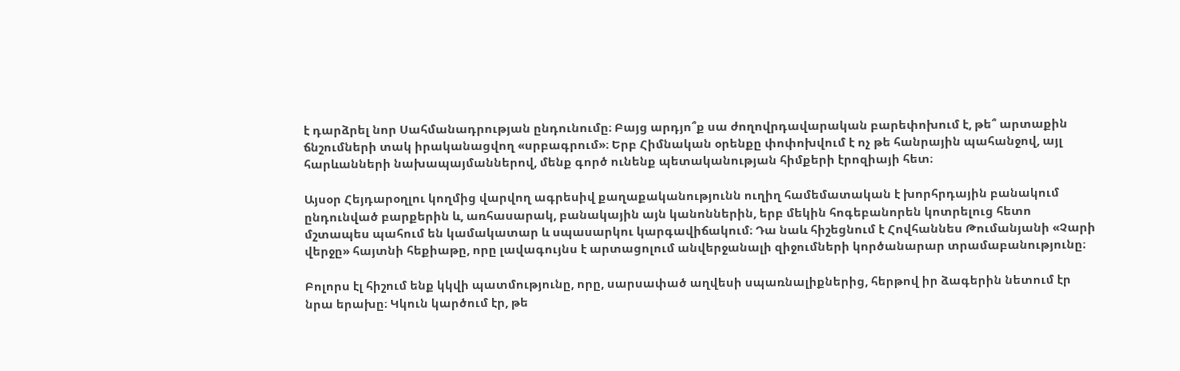է դարձրել նոր Սահմանադրության ընդունումը։ Բայց արդյո՞ք սա ժողովրդավարական բարեփոխում է, թե՞ արտաքին ճնշումների տակ իրականացվող «սրբագրում»։ Երբ Հիմնական օրենքը փոփոխվում է ոչ թե հանրային պահանջով, այլ հարևանների նախապայմաններով, մենք գործ ունենք պետականության հիմքերի էրոզիայի հետ։

Այսօր Հեյդարօղլու կողմից վարվող ագրեսիվ քաղաքականությունն ուղիղ համեմատական է խորհրդային բանակում ընդունված բարքերին և, առհասարակ, բանակային այն կանոններին, երբ մեկին հոգեբանորեն կոտրելուց հետո մշտապես պահում են կամակատար և սպասարկու կարգավիճակում։ Դա նաև հիշեցնում է Հովհաննես Թումանյանի «Չարի վերջը» հայտնի հեքիաթը, որը լավագույնս է արտացոլում անվերջանալի զիջումների կործանարար տրամաբանությունը։

Բոլորս էլ հիշում ենք կկվի պատմությունը, որը, սարսափած աղվեսի սպառնալիքներից, հերթով իր ձագերին նետում էր նրա երախը։ Կկուն կարծում էր, թե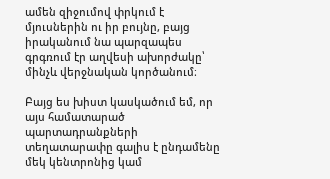ամեն զիջումով փրկում է մյուսներին ու իր բույնը, բայց իրականում նա պարզապես գրգռում էր աղվեսի ախորժակը՝ մինչև վերջնական կործանում։

Բայց ես խիստ կասկածում եմ, որ այս համատարած պարտադրանքների տեղատարափը գալիս է ընդամենը մեկ կենտրոնից կամ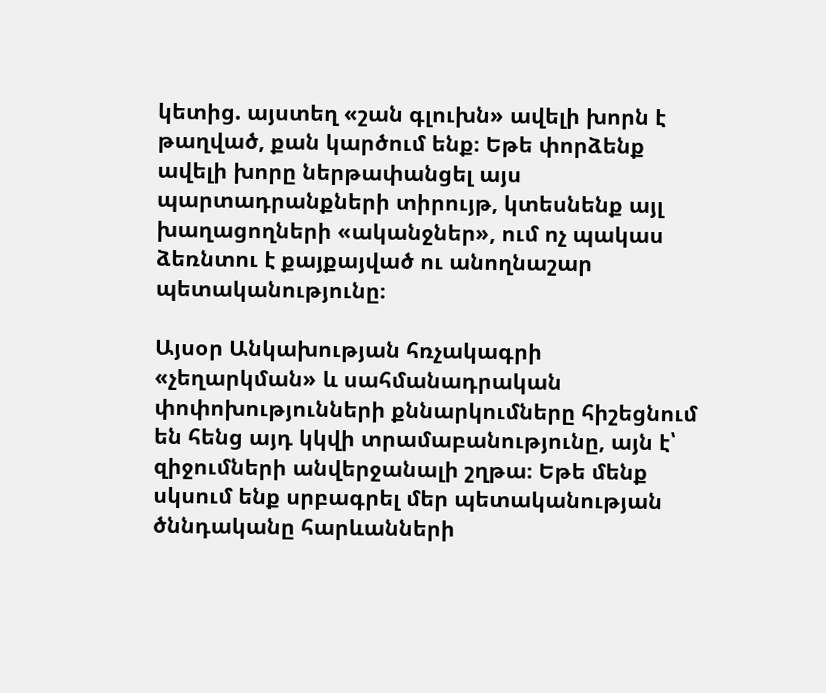կետից. այստեղ «շան գլուխն» ավելի խորն է թաղված, քան կարծում ենք։ Եթե փորձենք ավելի խորը ներթափանցել այս պարտադրանքների տիրույթ, կտեսնենք այլ խաղացողների «ականջներ», ում ոչ պակաս ձեռնտու է քայքայված ու անողնաշար պետականությունը։

Այսօր Անկախության հռչակագրի «չեղարկման» և սահմանադրական փոփոխությունների քննարկումները հիշեցնում են հենց այդ կկվի տրամաբանությունը, այն է՝ զիջումների անվերջանալի շղթա։ Եթե մենք սկսում ենք սրբագրել մեր պետականության ծննդականը հարևանների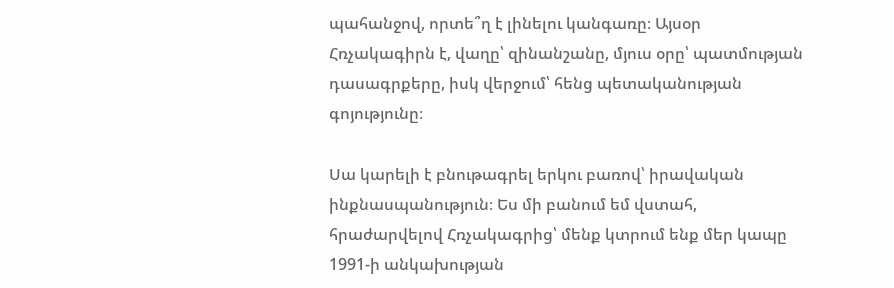պահանջով, որտե՞ղ է լինելու կանգառը։ Այսօր Հռչակագիրն է, վաղը՝ զինանշանը, մյուս օրը՝ պատմության դասագրքերը, իսկ վերջում՝ հենց պետականության գոյությունը։

Սա կարելի է բնութագրել երկու բառով՝ իրավական ինքնասպանություն։ Ես մի բանում եմ վստահ, հրաժարվելով Հռչակագրից՝ մենք կտրում ենք մեր կապը 1991-ի անկախության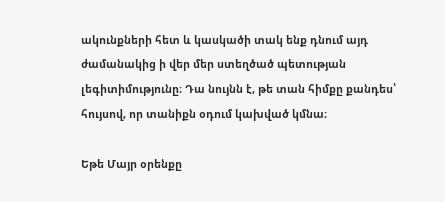ակունքների հետ և կասկածի տակ ենք դնում այդ ժամանակից ի վեր մեր ստեղծած պետության լեգիտիմությունը։ Դա նույնն է, թե տան հիմքը քանդես՝ հույսով, որ տանիքն օդում կախված կմնա։

Եթե Մայր օրենքը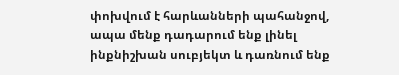փոխվում է հարևանների պահանջով, ապա մենք դադարում ենք լինել ինքնիշխան սուբյեկտ և դառնում ենք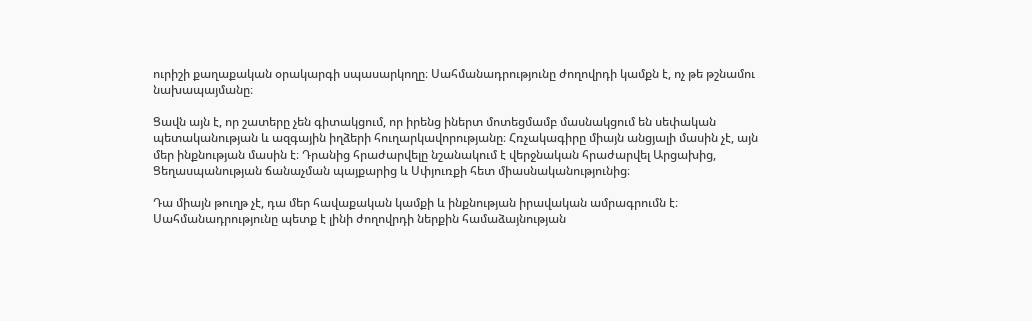ուրիշի քաղաքական օրակարգի սպասարկողը։ Սահմանադրությունը ժողովրդի կամքն է, ոչ թե թշնամու նախապայմանը։

Ցավն այն է, որ շատերը չեն գիտակցում, որ իրենց իներտ մոտեցմամբ մասնակցում են սեփական պետականության և ազգային իղձերի հուղարկավորությանը։ Հռչակագիրը միայն անցյալի մասին չէ, այն մեր ինքնության մասին է։ Դրանից հրաժարվելը նշանակում է վերջնական հրաժարվել Արցախից, Ցեղասպանության ճանաչման պայքարից և Սփյուռքի հետ միասնականությունից։

Դա միայն թուղթ չէ, դա մեր հավաքական կամքի և ինքնության իրավական ամրագրումն է։ Սահմանադրությունը պետք է լինի ժողովրդի ներքին համաձայնության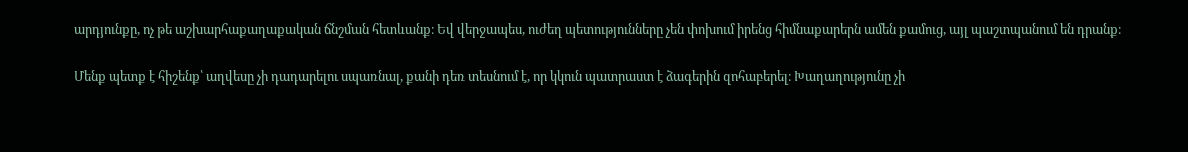արդյունքը, ոչ թե աշխարհաքաղաքական ճնշման հետևանք։ Եվ վերջապես, ուժեղ պետությունները չեն փոխում իրենց հիմնաքարերն ամեն քամուց, այլ պաշտպանում են դրանք։

Մենք պետք է հիշենք՝ աղվեսը չի դադարելու սպառնալ, քանի դեռ տեսնում է, որ կկուն պատրաստ է ձագերին զոհաբերել։ Խաղաղությունը չի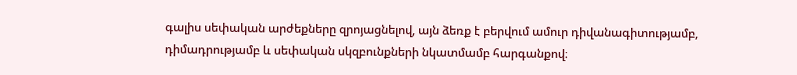գալիս սեփական արժեքները զրոյացնելով, այն ձեռք է բերվում ամուր դիվանագիտությամբ, դիմադրությամբ և սեփական սկզբունքների նկատմամբ հարգանքով։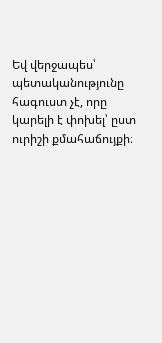Եվ վերջապես՝ պետականությունը հագուստ չէ, որը կարելի է փոխել՝ ըստ ուրիշի քմահաճույքի։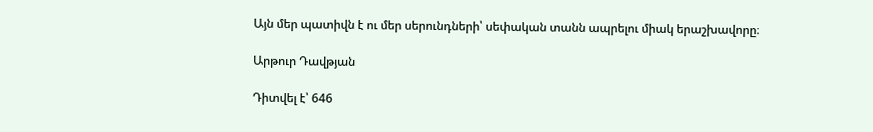Այն մեր պատիվն է ու մեր սերունդների՝ սեփական տանն ապրելու միակ երաշխավորը։

Արթուր Դավթյան

Դիտվել է՝ 646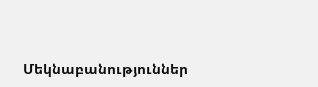Մեկնաբանություններ